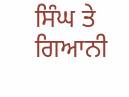ਸਿੰਘ ਤੇ ਗਿਆਨੀ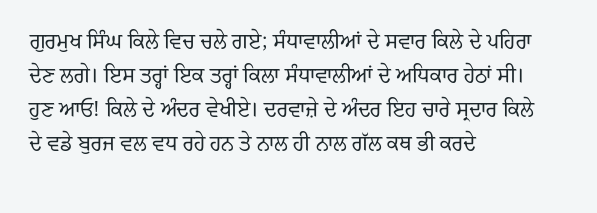ਗੁਰਮੁਖ ਸਿੰਘ ਕਿਲੇ ਵਿਚ ਚਲੇ ਗਏ; ਸੰਧਾਵਾਲੀਆਂ ਦੇ ਸਵਾਰ ਕਿਲੇ ਦੇ ਪਹਿਰਾ ਦੇਣ ਲਗੇ। ਇਸ ਤਰ੍ਹਾਂ ਇਕ ਤਰ੍ਹਾਂ ਕਿਲਾ ਸੰਧਾਵਾਲੀਆਂ ਦੇ ਅਧਿਕਾਰ ਹੇਠਾਂ ਸੀ।
ਹੁਣ ਆਓ! ਕਿਲੇ ਦੇ ਅੰਦਰ ਵੇਖੀਏ। ਦਰਵਾਜ਼ੇ ਦੇ ਅੰਦਰ ਇਹ ਚਾਰੇ ਸ੍ਰਦਾਰ ਕਿਲੇ ਦੇ ਵਡੇ ਬੁਰਜ ਵਲ ਵਧ ਰਹੇ ਹਨ ਤੇ ਨਾਲ ਹੀ ਨਾਲ ਗੱਲ ਕਥ ਭੀ ਕਰਦੇ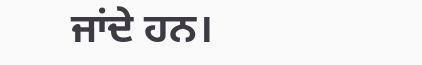ਜਾਂਦੇ ਹਨ।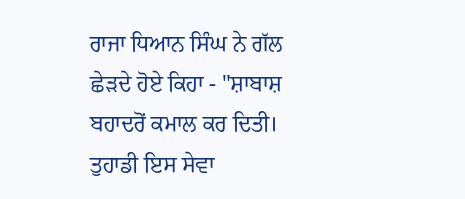ਰਾਜਾ ਧਿਆਨ ਸਿੰਘ ਨੇ ਗੱਲ ਛੇੜਦੇ ਹੋਏ ਕਿਹਾ - "ਸ਼ਾਬਾਸ਼ ਬਹਾਦਰੋਂ ਕਮਾਲ ਕਰ ਦਿਤੀ। ਤੁਹਾਡੀ ਇਸ ਸੇਵਾ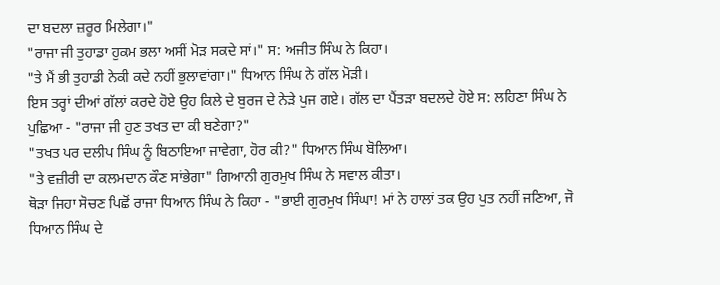ਦਾ ਬਦਲਾ ਜ਼ਰੂਰ ਮਿਲੇਗਾ।"
"ਰਾਜਾ ਜੀ ਤੁਹਾਡਾ ਹੁਕਮ ਭਲਾ ਅਸੀਂ ਮੋੜ ਸਕਦੇ ਸਾਂ।" ਸ: ਅਜੀਤ ਸਿੰਘ ਨੇ ਕਿਹਾ।
"ਤੇ ਮੈਂ ਭੀ ਤੁਹਾਡੀ ਨੇਕੀ ਕਦੇ ਨਹੀਂ ਭੁਲਾਵਾਂਗਾ।" ਧਿਆਨ ਸਿੰਘ ਨੇ ਗੱਲ ਮੋੜੀ।
ਇਸ ਤਰ੍ਹਾਂ ਦੀਆਂ ਗੱਲਾਂ ਕਰਦੇ ਹੋਏ ਉਹ ਕਿਲੇ ਦੇ ਬੁਰਜ ਦੇ ਨੇੜੇ ਪੁਜ ਗਏ। ਗੱਲ ਦਾ ਪੈਂਤੜਾ ਬਦਲਦੇ ਹੋਏ ਸ: ਲਹਿਣਾ ਸਿੰਘ ਨੇ ਪੁਛਿਆ - "ਰਾਜਾ ਜੀ ਹੁਣ ਤਖਤ ਦਾ ਕੀ ਬਣੇਗਾ?"
"ਤਖਤ ਪਰ ਦਲੀਪ ਸਿੰਘ ਨੂੰ ਬਿਠਾਇਆ ਜਾਵੇਗਾ, ਹੋਰ ਕੀ?" ਧਿਆਨ ਸਿੰਘ ਬੋਲਿਆ।
"ਤੇ ਵਜ਼ੀਰੀ ਦਾ ਕਲਮਦਾਨ ਕੌਣ ਸਾਂਭੇਗਾ" ਗਿਆਨੀ ਗੁਰਮੁਖ ਸਿੰਘ ਨੇ ਸਵਾਲ ਕੀਤਾ।
ਥੋੜਾ ਜਿਹਾ ਸੋਚਣ ਪਿਛੋਂ ਰਾਜਾ ਧਿਆਨ ਸਿੰਘ ਨੇ ਕਿਹਾ - "ਭਾਈ ਗੁਰਮੁਖ ਸਿੰਘਾ! ਮਾਂ ਨੇ ਹਾਲਾਂ ਤਕ ਉਹ ਪੁਤ ਨਹੀਂ ਜਣਿਆ, ਜੋ ਧਿਆਨ ਸਿੰਘ ਦੇ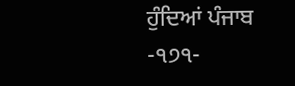ਹੁੰਦਿਆਂ ਪੰਜਾਬ
-੧੭੧-